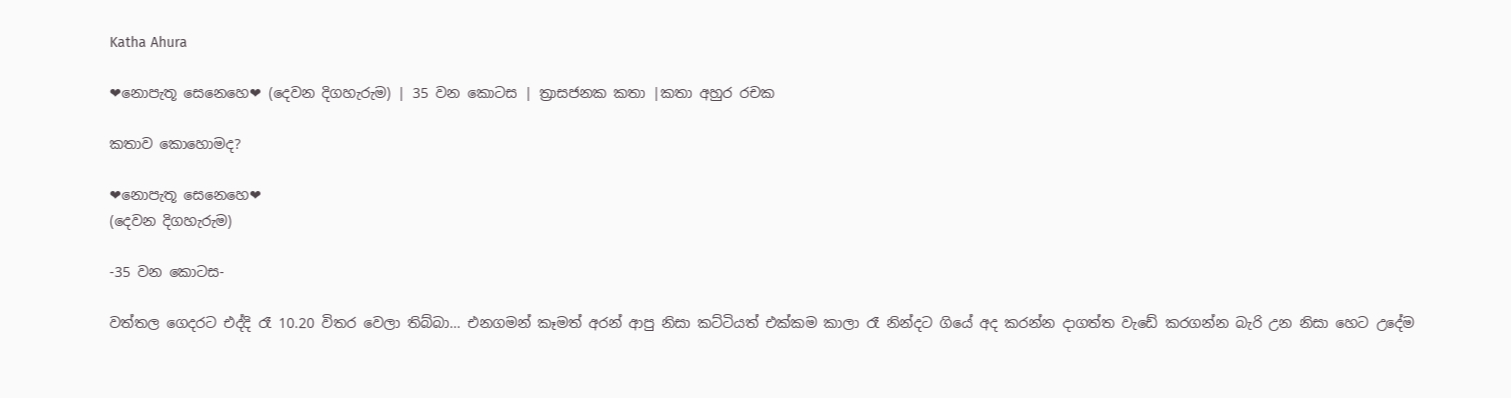Katha Ahura

❤නොපැතූ සෙනෙහෙ❤ (දෙවන දිගහැරුම) | 35 වන කොටස | ත්‍රාසජනක කතා |කතා අහුර රචක

කතාව කොහොමද?

❤නොපැතූ සෙනෙහෙ❤
(දෙවන දිගහැරුම)

-35 වන කොටස-

වත්තල ගෙදරට එද්දි රෑ 10.20 විතර වෙලා තිබ්බා… එනගමන් කෑමත් අරන් ආපු නිසා කට්ටියත් එක්කම කාලා රෑ නින්දට ගියේ අද කරන්න දාගත්ත වැඩේ කරගන්න බැරි උන නිසා හෙට උදේම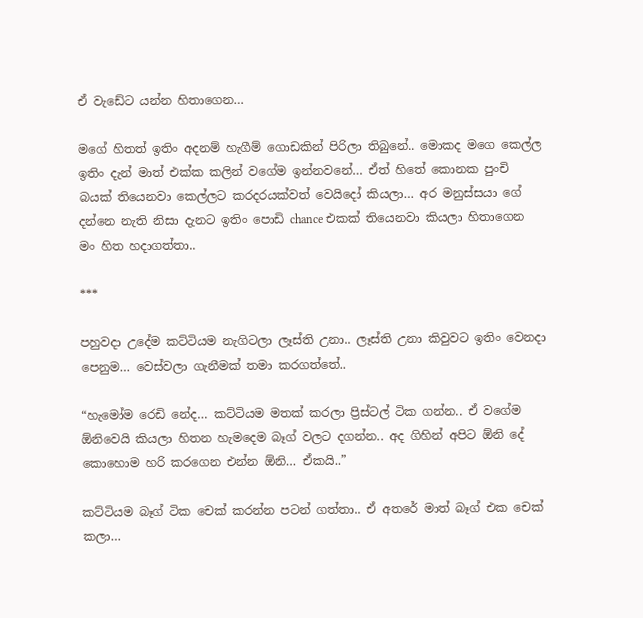ඒ වැඩේට යන්න හිතාගෙන…

මගේ හිතත් ඉතිං අදනම් හැගීම් ගොඩකින් පිරිලා තිබුනේ.. මොකද මගෙ කෙල්ල ඉතිං දැන් මාත් එක්ක කලින් වගේම ඉන්නවනේ… ඒත් හිතේ කොනක පුංචි බයක් තියෙනවා කෙල්ලට කරදරයක්වත් වෙයිදෝ කියලා… අර මනුස්සයා ගේ දන්නෙ නැති නිසා දැනට ඉතිං පොඩි chance එකක් තියෙනවා කියලා හිතාගෙන මං හිත හදාගත්තා..

***

පහුවදා උදේම කට්ටියම නැගිටලා ලෑස්ති උනා.. ලෑස්ති උනා කිවුවට ඉතිං වෙනදා පෙනුම… වෙස්වලා ගැනීමක් තමා කරගත්තේ..

“හැමෝම රෙඩි නේද… කට්ටියම මතක් කරලා ප්‍රිස්ටල් ටික ගන්න.. ඒ වගේම ඕනිවෙයි කියලා හිතන හැමදෙම බෑග් වලට දගන්න.. අද ගිහින් අපිට ඕනි දේ කොහොම හරි කරගෙන එන්න ඕනි… ඒකයි..”

කට්ටියම බෑග් ටික චෙක් කරන්න පටන් ගත්තා.. ඒ අතරේ මාත් බෑග් එක චෙක් කලා…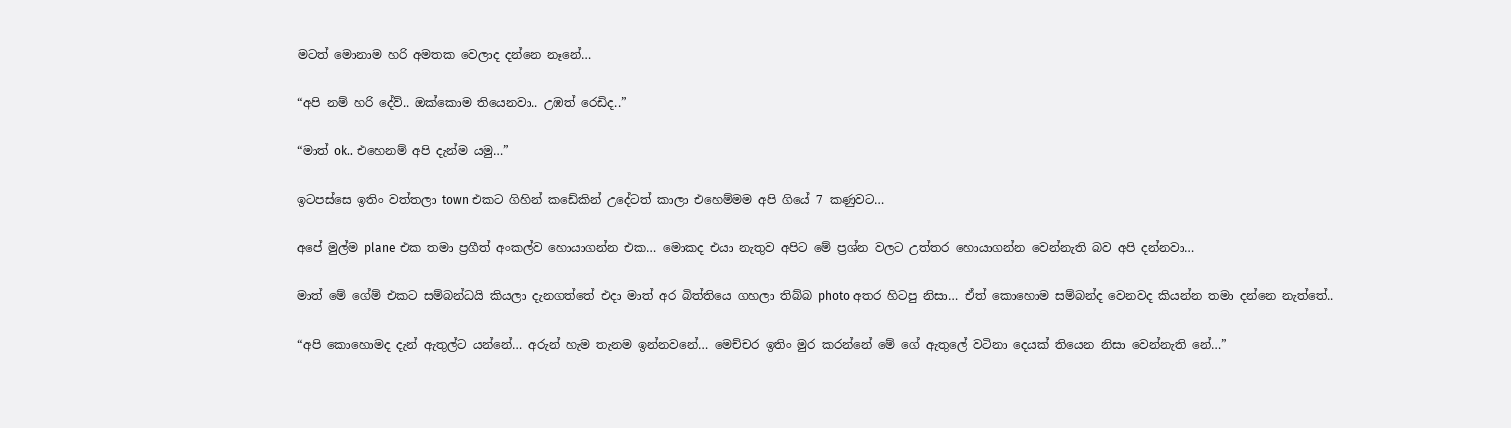මටත් මොනාම හරි අමතක වෙලාද දන්නෙ නෑනේ…

“අපි නම් හරි දේව්.. ඔක්කොම තියෙනවා.. උඹත් රෙඩිද..”

“මාත් ok.. එහෙනම් අපි දැන්ම යමු…”

ඉටපස්සෙ ඉතිං වත්තලා town එකට ගිහින් කඩේකින් උදේටත් කාලා එහෙම්මම අපි ගියේ 7 කණුවට…

අපේ මුල්ම plane එක තමා ප්‍රගීත් අංකල්ව හොයාගන්න එක… මොකද එයා නැතුව අපිට මේ ප්‍රශ්න වලට උත්තර හොයාගන්න වෙන්නැති බව අපි දන්නවා…

මාත් මේ ගේම් එකට සම්බන්ධයි කියලා දැනගත්තේ එදා මාත් අර බිත්තියෙ ගහලා තිබ්බ photo අතර හිටපු නිසා… ඒත් කොහොම සම්බන්ද වෙනවද කියන්න තමා දන්නෙ නැත්තේ..

“අපි කොහොමද දැන් ඇතුල්ට යන්නේ… අරුන් හැම තැනම ඉන්නවනේ… මෙච්චර ඉතිං මුර කරන්නේ මේ ගේ ඇතුලේ වටිනා දෙයක් තියෙන නිසා වෙන්නැති නේ…”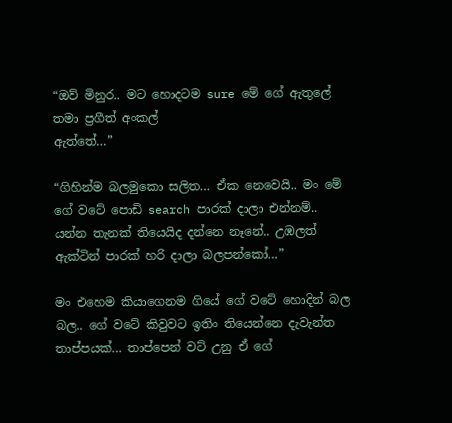“ඔව් මිනුර.. මට හොදටම sure මේ ගේ ඇතුලේ තමා ප්‍රගීත් අංකල්
ඇත්තේ…”

“ගිහින්ම බලමුකො සලිත… ඒක නෙවෙයි.. මං මේ ගේ වටේ පොඩි search පාරක් දාලා එන්නම්.. යන්න තැනක් තියෙයිද දන්නෙ නෑනේ.. උඹලත් ඇක්ටින් පාරක් හරි දාලා බලපන්කෝ…”

මං එහෙම කියාගෙනම ගියේ ගේ වටේ හොදින් බල බල.. ගේ වටේ කිවුවට ඉතිං තියෙන්නෙ දැවැන්ත තාප්පයක්… තාප්පෙන් වට් උනු ඒ ගේ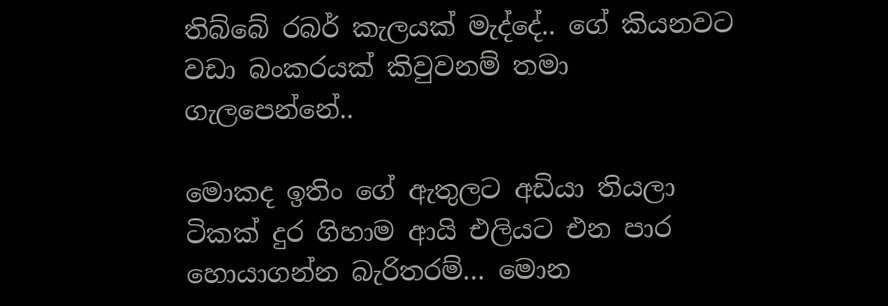තිබ්බේ රබර් කැලයක් මැද්දේ.. ගේ කියනවට වඩා බංකරයක් කිවුවනම් තමා ගැලපෙන්නේ..

මොකද ඉතිං ගේ ඇතුලට අඩියා තියලා ටිකක් දුර ගිහාම ආයි එලියට එන පාර හොයාගන්න බැරිතරම්… මොන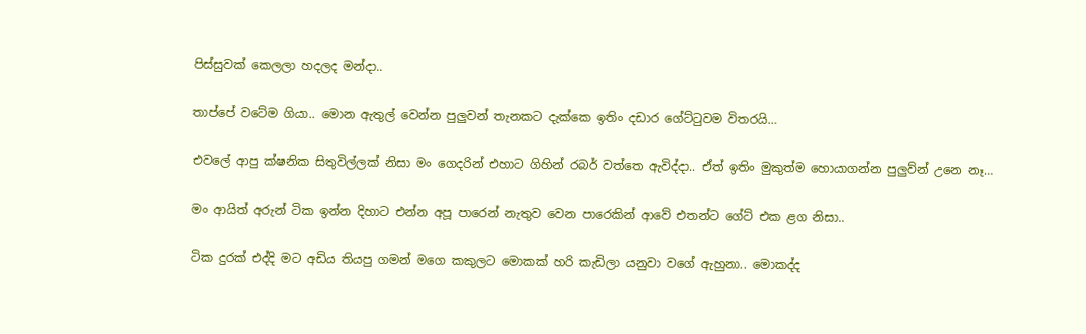පිස්සුවක් කෙලලා හදලද මන්දා..

තාප්පේ වටේම ගියා.. මොන ඇතුල් වෙන්න පුලුවන් තැනකට දැක්කෙ ඉතිං දඩාර ගේට්ටුවම විතරයි…

එවලේ ආපු ක්ෂනික සිතුවිල්ලක් නිසා මං ගෙදරින් එහාට ගිහින් රබර් වත්තෙ ඇවිද්දා.. ඒත් ඉතිං මුකුත්ම හොයාගන්න පුලුව්න් උනෙ නෑ…

මං ආයිත් අරුන් ටික ඉන්න දිහාට එන්න අපූ පාරෙන් නැතුව වෙන පාරෙකින් ආවේ එතන්ට ගේට් එක ළග නිසා..

ටික දුරක් එද්දි මට අඩිය තියපු ගමන් මගෙ කකුලට මොකක් හරි කැඩිලා යනුවා වගේ ඇහුනා.. මොකද්ද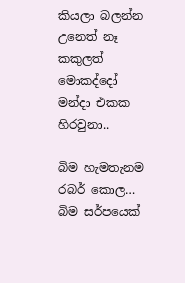කියලා බලන්න උනෙත් නෑ කකුලත් මොකද්දෝ මන්දා එකක හිරවුනා..

බිම හැමතැනම රබර් කොල… බිම සර්පයෙක්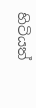හිටියත්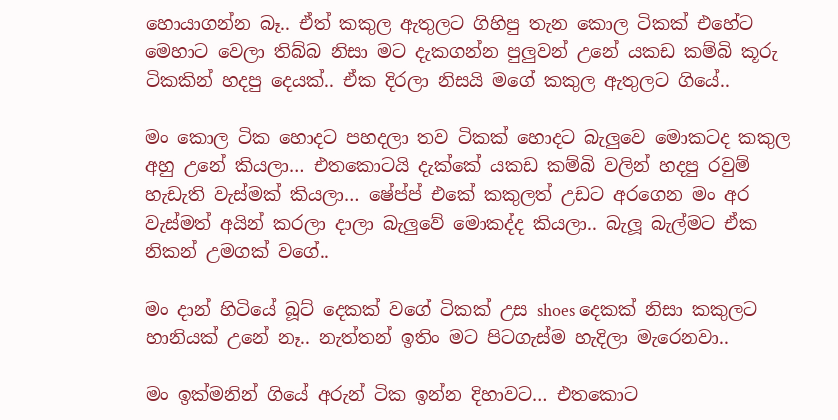හොයාගන්න බෑ.. ඒත් කකුල ඇතුලට ගිහිපු තැන කොල ටිකක් එහේට මෙහාට වෙලා තිබ්බ නිසා මට දැකගන්න පුලුවන් උනේ යකඩ කම්බි කූරු ටිකකින් හදපු දෙයක්.. ඒක දිරලා නිසයි මගේ කකුල ඇතුලට ගියේ..

මං කොල ටික හොදට පහදලා තව ටිකක් හොදට බැලුවෙ මොකටද කකුල අහු උනේ කියලා… එතකොටයි දැක්කේ යකඩ කම්බි වලින් හදපු රවුම් හැඩැති වැස්මක් කියලා… ෂේප්ප් එකේ කකුලත් උඩට අරගෙන මං අර වැස්මත් අයින් කරලා දාලා බැලුවේ මොකද්ද කියලා.. බැලූ බැල්මට ඒක නිකන් උමගක් වගේ..

මං දාන් හිටියේ බූට් දෙකක් වගේ ටිකක් උස shoes දෙකක් නිසා කකුලට හානියක් උනේ නෑ.. නැත්තන් ඉතිං මට පිටගැස්ම හැදිලා මැරෙනවා..

මං ඉක්මනින් ගියේ අරුන් ටික ඉන්න දිහාවට… එතකොට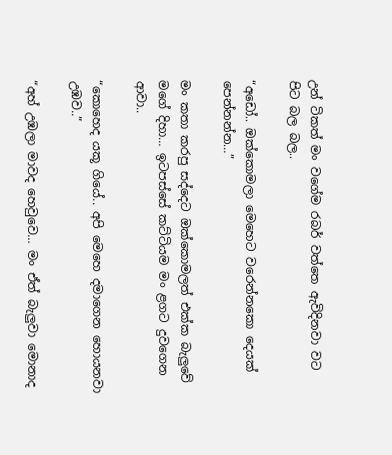උන් ටිකත් මං වගේම ‍රබර් වත්තෙ ඇවිදිනවා වට පිට බල බල..

“අඩෝ.. ඔක්කොමලා මෙහෙට වරෙන්නකො දෙයක් පෙන්නන්න…”

මං කතා කරපු සද්දෙට ඔක්කොමලත් එක්ක බැලුවේ මගේ දිහා… ඉටපස්සේ කට්ටියම මං ළගට දුවගෙන ආවා..

“කොහෙද යකූ ගියේ.. අපි මෙහෙ දමාගෙන හොයනවා උඹව..”

“අහ් උඹලා මාවද හෙවුවෙ… මං ඒත් බැලුවා මොනාද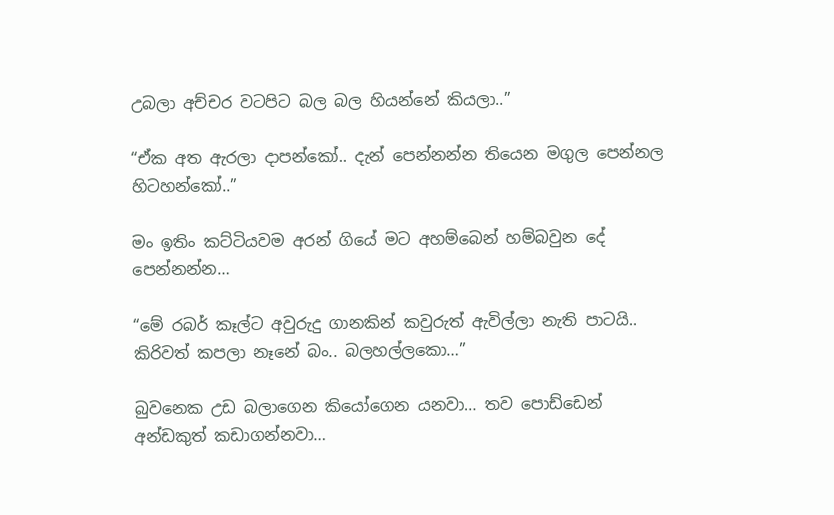උබලා අච්චර වටපිට බල බල හියන්නේ කියලා..”

“ඒක අත ඇරලා දාපන්කෝ.. දැන් පෙන්නන්න තියෙන මගුල පෙන්නල හිටහන්කෝ..”

මං ඉතිං කට්ටියවම අරන් ගියේ මට අහම්බෙන් හම්බවුන දේ පෙන්නන්න…

“මේ රබර් කෑල්ට අවුරුදු ගානකින් කවුරුත් ඇවිල්ලා නැති පාටයි.. කිරිවත් කපලා නෑනේ බං.. බලහල්ලකො…”

බුවනෙක උඩ බලාගෙන කියෝගෙන යනවා… තව පොඩ්ඩෙන් අන්ඩකුත් කඩාගන්නවා…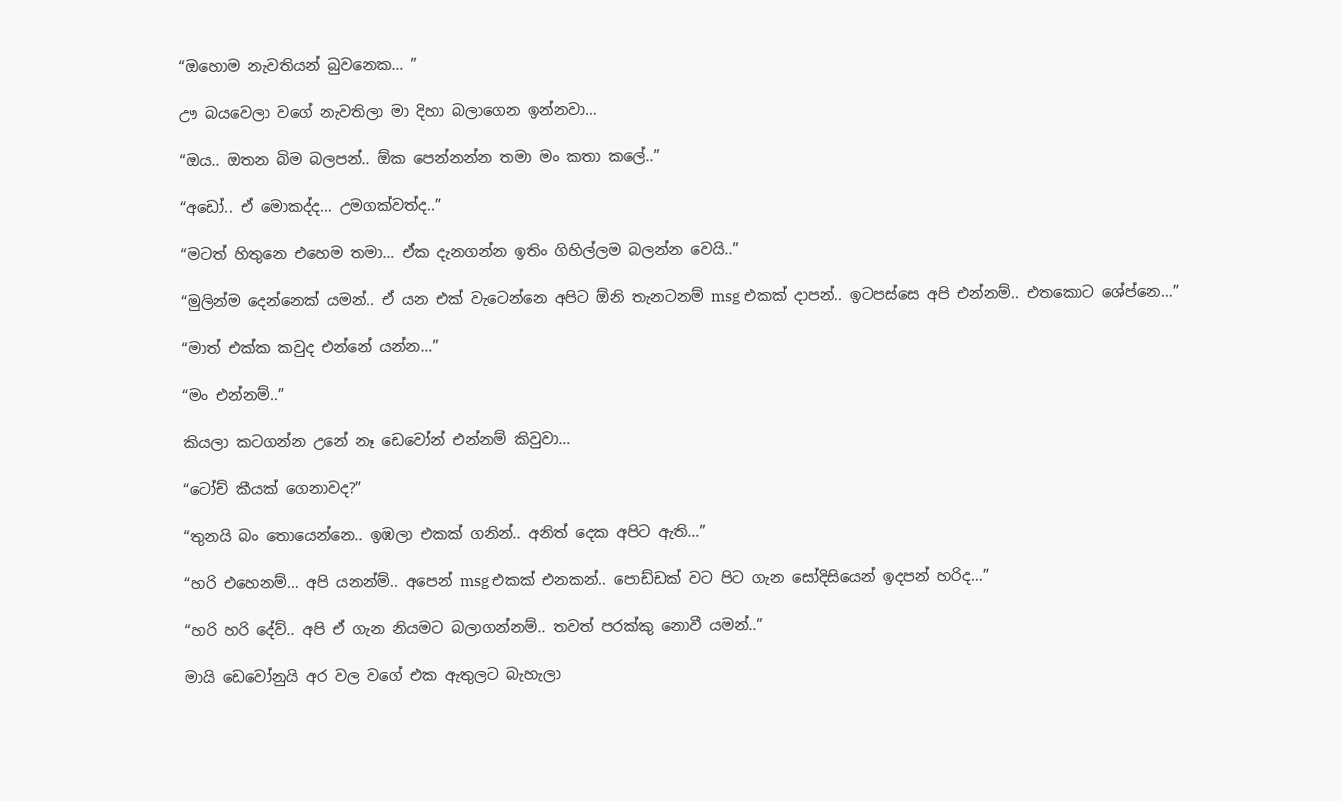“ඔහොම නැවතියන් බුවනෙක… ”

ඌ බයවෙලා වගේ නැවතිලා මා දිහා බලාගෙන ඉන්නවා…

“ඔය.. ඔතන බිම බලපන්.. ඕක පෙන්නන්න තමා මං කතා කලේ..”

“අඩෝ.. ඒ මොකද්ද… උමගක්වත්ද..”

“මටත් හිතුනෙ එහෙම තමා… ඒක දැනගන්න ඉතිං ගිහිල්ලම බලන්න වෙයි..”

“මුලින්ම දෙන්නෙක් යමන්.. ඒ යන එක් වැටෙන්නෙ අපිට ඕනි තැනටනම් msg එකක් දාපන්.. ඉටපස්සෙ අපි එන්නම්.. එතකොට ශේප්නෙ…”

“මාත් එක්ක කවුද එන්නේ යන්න…”

“මං එන්නම්..”

කියලා කටගන්න උනේ නෑ ඩෙවෝන් එන්නම් කිවුවා…

“ටෝච් කීයක් ගෙනාවද?”

“තුනයි බං තොයෙන්නෙ.. ඉඹලා එකක් ගනින්.. අනිත් දෙක අපිට ඇති…”

“හරි එහෙනම්… අපි යනන්ම්.. අපෙන් msg එකක් එනකන්.. පොඩ්ඩක් වට පිට ගැන සෝදිසියෙන් ඉදපන් හරිද…”

“හරි හරි දේව්.. අපි ඒ ගැන නියමට බලාගන්නම්.. තවත් පරක්කු නොවී යමන්..”

මායි ඩෙවෝනුයි අර වල වගේ එක ඇතුලට බැහැලා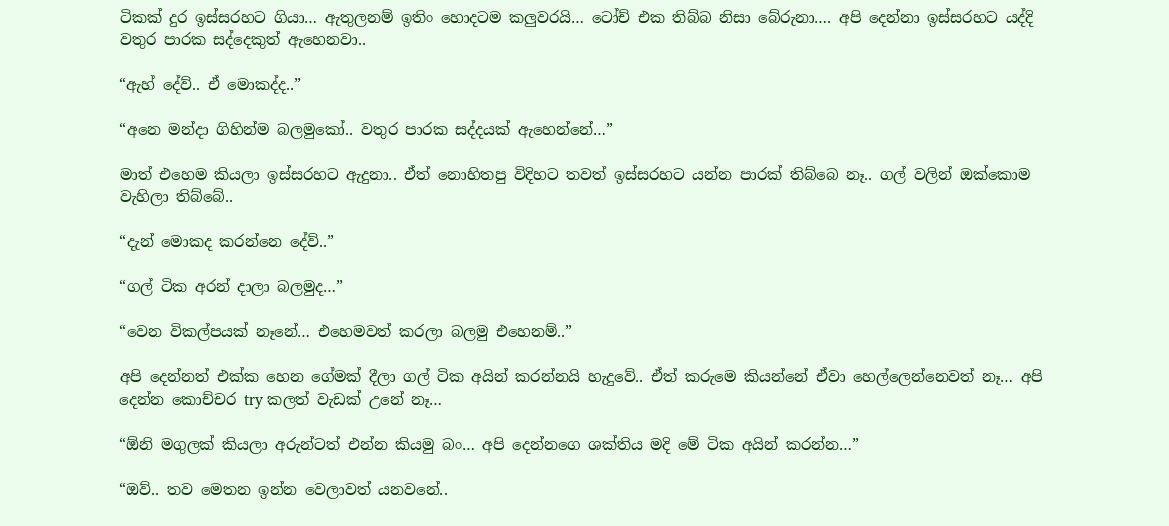ටිකක් දුර ඉස්සරහට ගියා… ඇතුලනම් ඉතිං හොදටම කලුවරයි… ටෝච් එක තිබ්බ නිසා බේරුනා…. අපි දෙන්නා ඉස්සරහට යද්දි වතුර පාරක සද්දෙකුත් ඇහෙනවා..

“ඇහ් දේව්.. ඒ මොකද්ද..”

“අනෙ මන්දා ගිහින්ම බලමුකෝ.. වතුර පාරක සද්දයක් ඇහෙන්නේ…”

මාත් එහෙම කියලා ඉස්සරහට ඇදුනා.. ඒත් නොහිතපු විදිහට තවත් ඉස්සරහට යන්න පාරක් තිබ්බෙ නෑ.. ගල් වලින් ඔක්කොම වැහිලා තිබ්බේ..

“දැන් මොකද කරන්නෙ දේව්..”

“ගල් ටික අරන් දාලා බලමුද…”

“වෙන විකල්පයක් නෑනේ… එහෙමවත් කරලා බලමු එහෙනම්..”

අපි දෙන්නත් එක්ක හෙන ගේමක් දීලා ගල් ටික අයින් කරන්නයි හැදුවේ.. ඒත් කරුමෙ කියන්නේ ඒවා හෙල්ලෙන්නෙවත් නෑ… අපි දෙන්න කොච්චර try කලත් වැඩක් උනේ නෑ…

“ඕනි මගුලක් කියලා අරුන්ටත් එන්න කියමු බං… අපි දෙන්නගෙ ශක්තිය මදි මේ ටික අයින් කරන්න…”

“ඔව්.. තව මෙතන ඉන්න වෙලාවත් යනවනේ..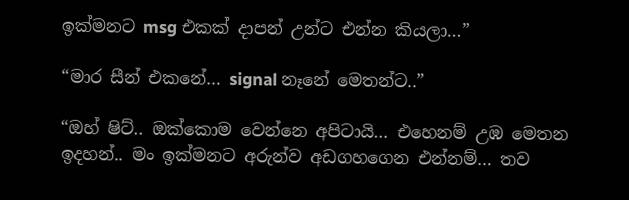ඉක්මනට msg එකක් දාපන් උන්ට එන්න කියලා…”

“මාර සීන් එකනේ… signal නෑනේ මෙතන්ට..”

“ඔහ් ෂිට්.. ඔක්කොම වෙන්නෙ අපිටායි… එහෙනම් උඹ මෙතන ඉදහන්.. මං ඉක්මනට අරුන්ව අඩගහගෙන එන්නම්… තව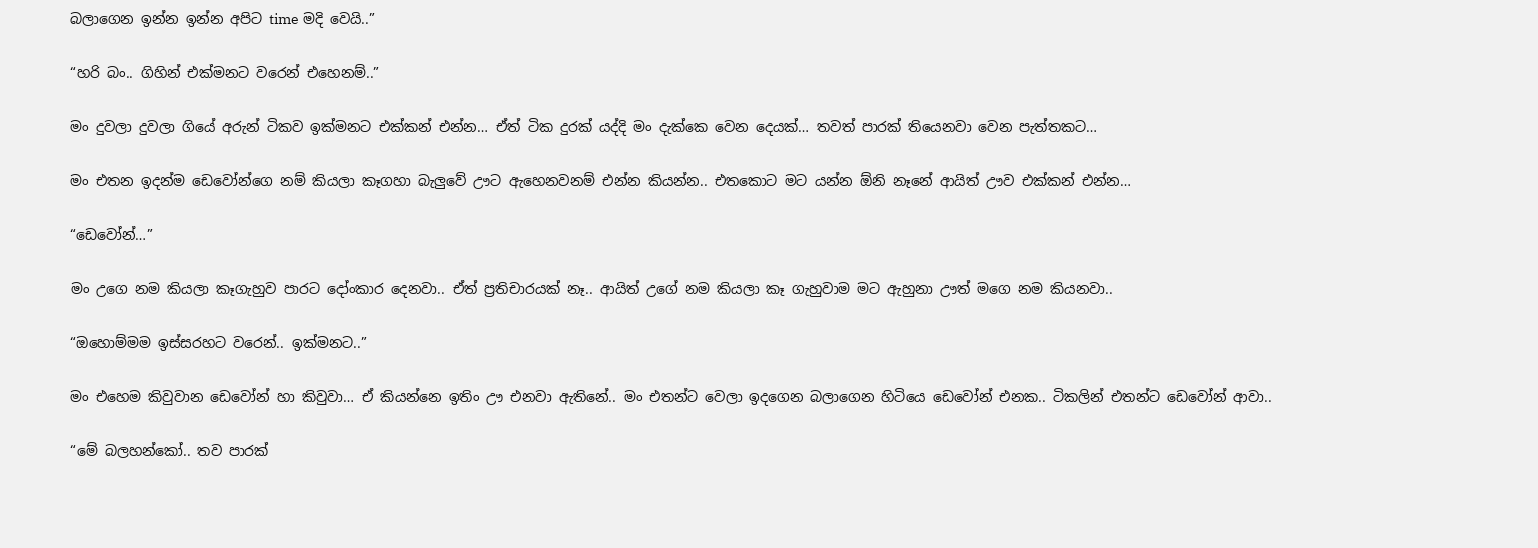බලාගෙන ඉන්න ඉන්න අපිට time මදි වෙයි..”

“හරි බං.. ගිහින් එක්මනට වරෙන් එහෙනම්..”

මං දුවලා දුවලා ගියේ අරුන් ටිකව ඉක්මනට එක්කන් එන්න… ඒත් ටික දුරක් යද්දි මං දැක්කෙ වෙන දෙයක්… තවත් පාරක් තියෙනවා වෙන පැත්තකට…

මං එතන ඉදන්ම ඩෙවෝන්ගෙ නම් කියලා කෑගහා බැලුවේ ඌට ඇහෙනවනම් එන්න කියන්න.. එතකොට මට යන්න ඕනි නෑනේ ආයිත් ඌව එක්කන් එන්න…

“ඩෙවෝන්…”

මං උගෙ නම කියලා කෑගැහුව පාරට දෝංකාර දෙනවා.. ඒත් ප්‍රතිචාරයක් නෑ.. ආයිත් උගේ නම කියලා කෑ ගැහුවාම මට ඇහුනා ඌත් මගෙ නම කියනවා..

“ඔහොම්මම ඉස්සරහට වරෙන්.. ඉක්මනට..”

මං එහෙම කිවුවාන ඩෙවෝන් හා කිවුවා… ඒ කියන්නෙ ඉතිං ඌ එනවා ඇතිනේ.. මං එතන්ට වෙලා ඉදගෙන බලාගෙන හිටියෙ ඩෙවෝන් එනක.. ටිකලින් එතන්ට ඩෙවෝන් ආවා..

“මේ බලහන්කෝ.. තව පාරක්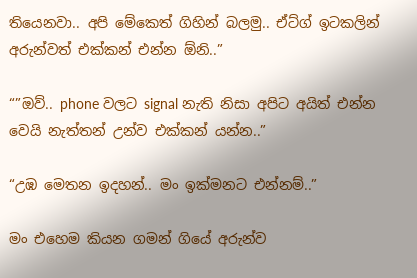තියෙනවා.. අපි මේකෙත් ගිහින් බලමු.. ඒට්ග් ඉටකලින් අරුන්වත් එක්කන් එන්න ඕනි..”

“”ඔව්.. phone වලට signal නැති නිසා අපිට අයිත් එන්න වෙයි නැත්තන් උන්ව එක්කන් යන්න..”

“උඹ මෙතන ඉදහන්.. මං ඉක්මනට එන්නම්..”

මං එහෙම කියන ගමන් ගියේ අරුන්ව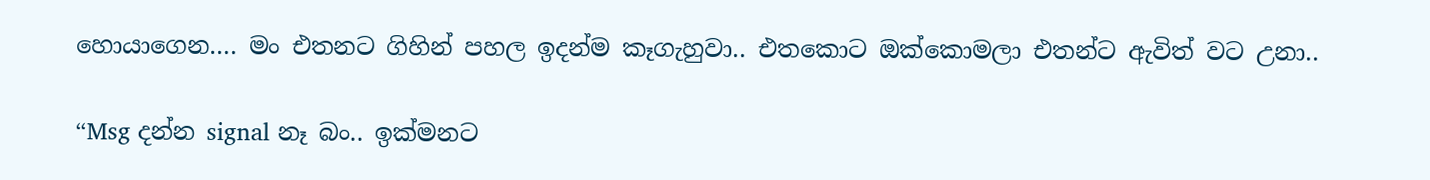හොයාගෙන…. මං එතනට ගිහින් පහල ඉදන්ම කෑගැහුවා.. එතකොට ඔක්කොමලා එතන්ට ඇවිත් වට උනා..

“Msg දන්න signal නෑ බං.. ඉක්මනට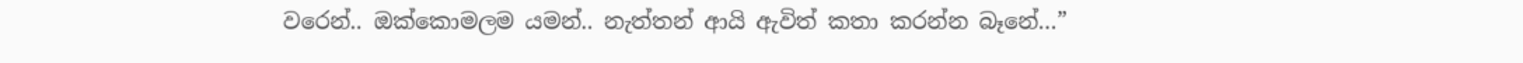වරෙන්.. ඔක්කොමලම යමන්.. නැත්තන් ආයි ඇවිත් කතා කරන්න බෑනේ…”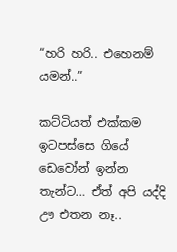“හරි හරි.. එහෙනම් යමන්..”

කට්ටියත් එක්කම ඉටපස්සෙ ගියේ ඩෙවෝන් ඉන්න තැන්ට… ඒත් අපි යද්දි ඌ එතන නෑ..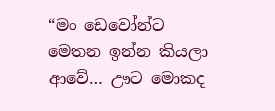“මං ඩෙවෝන්ට මෙතන ඉන්න කියලා ආවේ… ඌට මොකද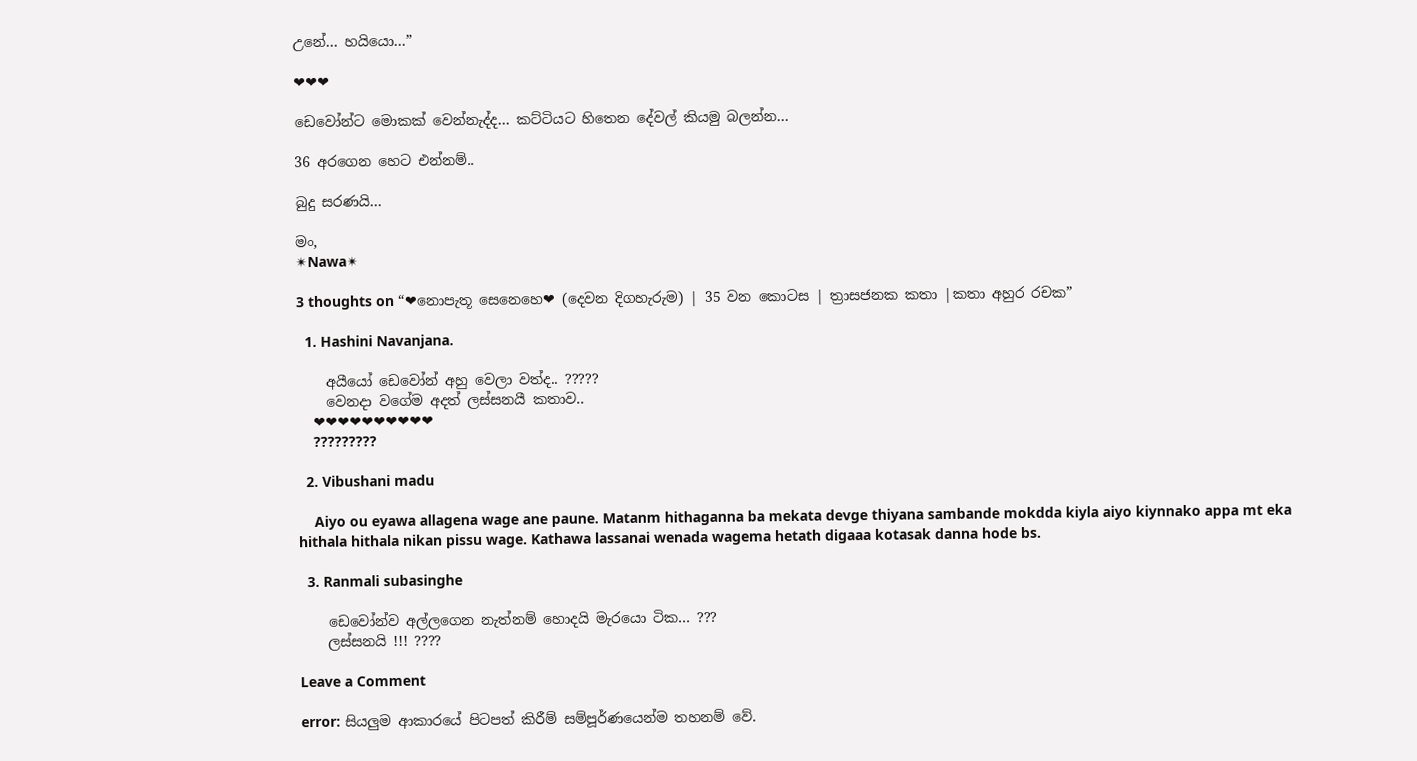උනේ… හයියො…”

❤❤❤

ඩෙවෝන්ට මොකක් වෙන්නැද්ද… කට්ටියට හිතෙන දේවල් කියමු බලන්න…

36 අරගෙන හෙට එන්නම්..

බුදු සරණයි…

මං,
✴Nawa✴

3 thoughts on “❤නොපැතූ සෙනෙහෙ❤ (දෙවන දිගහැරුම) | 35 වන කොටස | ත්‍රාසජනක කතා |කතා අහුර රචක”

  1. Hashini Navanjana.

    අයීයෝ ඩෙවෝන් අහු වෙලා වත්ද.. ?????
    වෙනදා වගේම අදත් ලස්සනයී කතාව..
    ❤❤❤❤❤❤❤❤❤❤
    ?????????

  2. Vibushani madu

    Aiyo ou eyawa allagena wage ane paune. Matanm hithaganna ba mekata devge thiyana sambande mokdda kiyla aiyo kiynnako appa mt eka hithala hithala nikan pissu wage. Kathawa lassanai wenada wagema hetath digaaa kotasak danna hode bs.

  3. Ranmali subasinghe

    ඩෙවෝන්ව අල්ලගෙන නැත්නම් හොදයි මැරයො ටික… ???
    ලස්සනයි !!! ????

Leave a Comment

error: සියලුම ආකාරයේ පිටපත් කිරීම් සම්පූර්ණයෙන්ම තහනම් වේ.